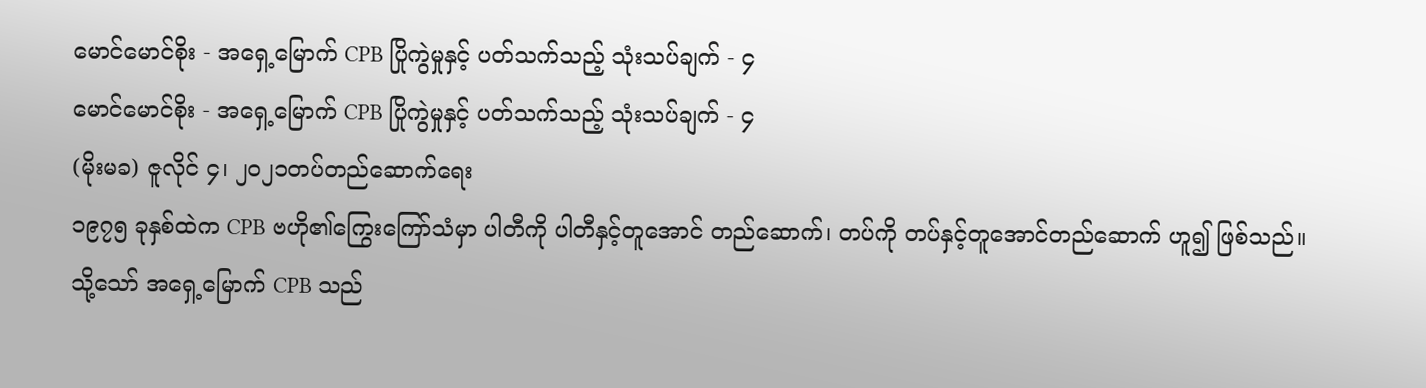မောင်မောင်စိုး - အရှေ့မြောက် CPB ပြိုကွဲမှုနှင့် ပတ်သက်သည့် သုံးသပ်ချက် - ၄
မောင်မောင်စိုး - အရှေ့မြောက် CPB ပြိုကွဲမှုနှင့် ပတ်သက်သည့် သုံးသပ်ချက် - ၄
(မိုးမခ) ဇူလိုင် ၄၊ ၂၀၂၁တပ်တည်ဆောက်ရေး
၁၉၇၅ ခုနှစ်ထဲက CPB ဗဟို၏ကြွေးကြော်သံမှာ ပါတီကို ပါတီနှင့်တူအောင် တည်ဆောက်၊ တပ်ကို တပ်နှင့်တူအောင်တည်ဆောက် ဟူ၍ ဖြစ်သည်။
သို့သော် အရှေ့မြောက် CPB သည်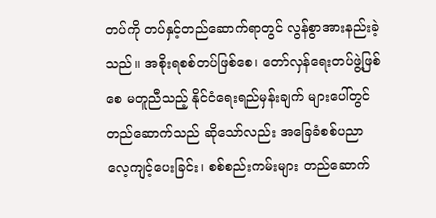တပ်ကို တပ်နှင့်တည်ဆောက်ရာတွင် လွန်စွာအားနည်းခဲ့ သည်။ အစိုးရစစ်တပ်ဖြစ်စေ၊ တော်လှန်ရေးတပ်ဖွဲ့ဖြစ်စေ မတူညီသည့် နိုင်ငံရေးရည်မှန်းချက် များပေါ်တွင် တည်ဆောက်သည် ဆိုသော်လည်း အခြေခံစစ်ပညာ လေ့ကျင့်ပေးခြင်း၊ စစ်စည်းကမ်းများ တည်ဆောက်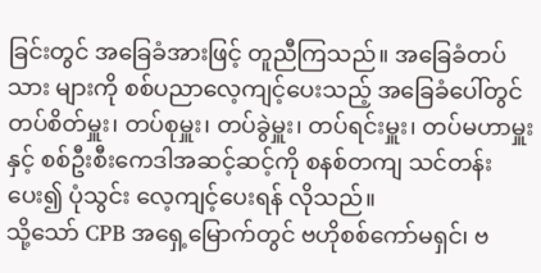ခြင်းတွင် အခြေခံအားဖြင့် တူညီကြသည်။ အခြေခံတပ်သား များကို စစ်ပညာလေ့ကျင့်ပေးသည့် အခြေခံပေါ်တွင် တပ်စိတ်မှူး၊ တပ်စုမှူး၊ တပ်ခွဲမှူး၊ တပ်ရင်းမှူး၊ တပ်မဟာမှူးနှင့် စစ်ဦးစီးကေဒါအဆင့်ဆင့်ကို စနစ်တကျ သင်တန်းပေး၍ ပုံသွင်း လေ့ကျင့်ပေးရန် လိုသည်။
သို့သော် CPB အရှေ့မြောက်တွင် ဗဟိုစစ်ကော်မရှင်၊ ဗ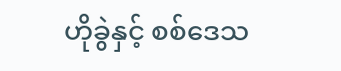ဟိုခွဲနှင့် စစ်ဒေသ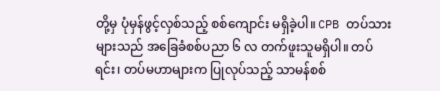တို့မှ ပုံမှန်ဖွင့်လှစ်သည့် စစ်ကျောင်း မရှိခဲ့ပါ။ CPB တပ်သားများသည် အခြေခံစစ်ပညာ ၆ လ တက်ဖူးသူမရှိပါ။ တပ်ရင်း၊ တပ်မဟာများက ပြုလုပ်သည့် သာမန်စစ်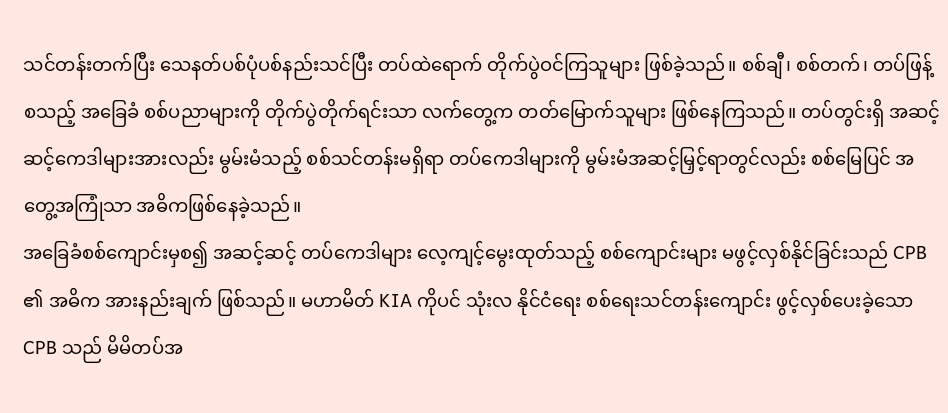သင်တန်းတက်ပြီး သေနတ်ပစ်ပုံပစ်နည်းသင်ပြီး တပ်ထဲရောက် တိုက်ပွဲဝင်ကြသူများ ဖြစ်ခဲ့သည်။ စစ်ချီ၊ စစ်တက်၊ တပ်ဖြန့် စသည့် အခြေခံ စစ်ပညာများကို တိုက်ပွဲတိုက်ရင်းသာ လက်တွေ့က တတ်မြောက်သူများ ဖြစ်နေကြသည်။ တပ်တွင်းရှိ အဆင့်ဆင့်ကေဒါများအားလည်း မွမ်းမံသည့် စစ်သင်တန်းမရှိရာ တပ်ကေဒါများကို မွမ်းမံအဆင့်မြှင့်ရာတွင်လည်း စစ်မြေပြင် အတွေ့အကြုံသာ အဓိကဖြစ်နေခဲ့သည်။
အခြေခံစစ်ကျောင်းမှစ၍ အဆင့်ဆင့် တပ်ကေဒါများ လေ့ကျင့်မွေးထုတ်သည့် စစ်ကျောင်းများ မဖွင့်လှစ်နိုင်ခြင်းသည် CPB ၏ အဓိက အားနည်းချက် ဖြစ်သည်။ မဟာမိတ် KIA ကိုပင် သုံးလ နိုင်ငံရေး စစ်ရေးသင်တန်းကျောင်း ဖွင့်လှစ်ပေးခဲ့သော CPB သည် မိမိတပ်အ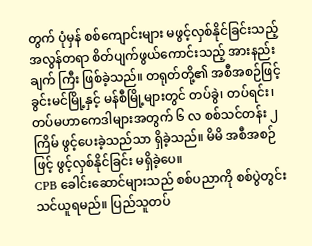တွက် ပုံမှန် စစ်ကျောင်းများ မဖွင့်လှစ်နိုင်ခြင်းသည့် အလွန်တရာ စိတ်ပျက်ဖွယ်ကောင်းသည့် အားနည်းချက် ကြီး ဖြစ်ခဲ့သည်။ တရုတ်တို့၏ အစီအစဉ်ဖြင့် ခွင်းမင်မြို့နှင့် မန်စီမြို့များတွင် တပ်ခွဲ၊ တပ်ရင်း၊ တပ်မဟာကေဒါများအတွက် ၆ လ စစ်သင်တန်း ၂ ကြိမ် ဖွင့်ပေးခဲ့သည်သာ ရှိခဲ့သည်။ မိမိ အစီအစဉ်ဖြင့် ဖွင့်လှစ်နိုင်ခြင်း မရှိခဲ့ပေ။
CPB ခေါင်းဆောင်များသည် စစ်ပညာကို စစ်ပွဲတွင်း သင်ယူရမည်။ ပြည်သူတပ်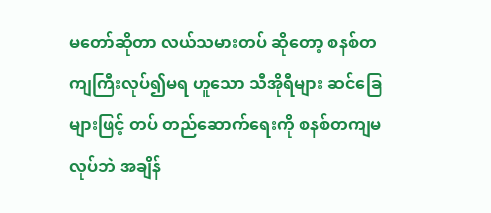မတော်ဆိုတာ လယ်သမားတပ် ဆိုတော့ စနစ်တကျကြီးလုပ်၍မရ ဟူသော သီအိုရီများ ဆင်ခြေများဖြင့် တပ် တည်ဆောက်ရေးကို စနစ်တကျမလုပ်ဘဲ အချိန်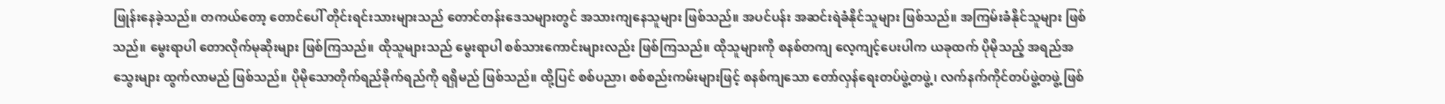ဖြုန်းနေခဲ့သည်။ တကယ်တော့ တောင်ပေါ် တိုင်းရင်းသားများသည် တောင်တန်းဒေသများတွင် အသားကျနေသူများ ဖြစ်သည်။ အပင်ပန်း အဆင်းရဲခံနိုင်သူများ ဖြစ်သည်။ အကြမ်းခံနိုင်သူများ ဖြစ်သည်။ မွေးရာပါ တောလိုက်မုဆိုးများ ဖြစ်ကြသည်။ ထိုသူများသည် မွေးရာပါ စစ်သားကောင်းများလည်း ဖြစ်ကြသည်။ ထိုသူများကို စနစ်တကျ လေ့ကျင့်ပေးပါက ယခုထက် ပိုမိုသည့် အရည်အသွေးများ ထွက်လာမည် ဖြစ်သည်။ ပိုမိုသောတိုက်ရည်ခိုက်ရည်ကို ရရှိမည် ဖြစ်သည်။ ထို့ပြင် စစ်ပညာ၊ စစ်စည်းကမ်းများဖြင့် စနစ်ကျသော တော်လှန်ရေးတပ်ဖွဲ့တဖွဲ့၊ လက်နက်ကိုင်တပ်ဖွဲ့တဖွဲ့ ဖြစ်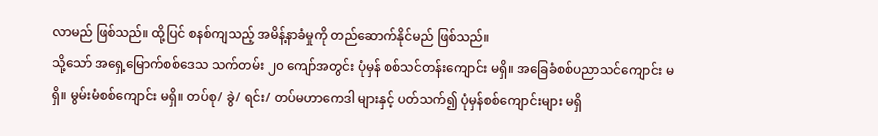လာမည် ဖြစ်သည်။ ထို့ပြင် စနစ်ကျသည့် အမိန့်နာခံမှုကို တည်ဆောက်နိုင်မည် ဖြစ်သည်။
သို့သော် အရှေ့မြောက်စစ်ဒေသ သက်တမ်း ၂၀ ကျော်အတွင်း ပုံမှန် စစ်သင်တန်းကျောင်း မရှိ။ အခြေခံစစ်ပညာသင်ကျောင်း မရှိ။ မွမ်းမံစစ်ကျောင်း မရှိ။ တပ်စု/ ခွဲ/ ရင်း/ တပ်မဟာကေဒါ များနှင့် ပတ်သက်၍ ပုံမှန်စစ်ကျောင်းများ မရှိ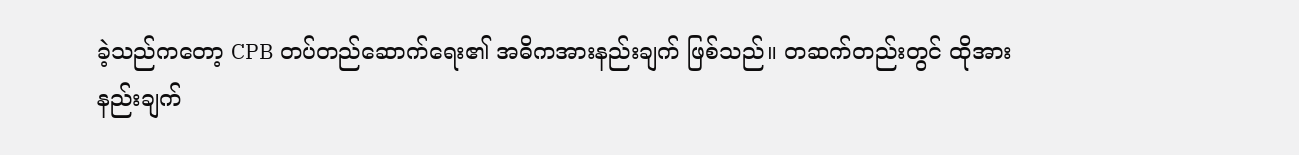ခဲ့သည်ကတော့ CPB တပ်တည်ဆောက်ရေး၏ အဓိကအားနည်းချက် ဖြစ်သည်။ တဆက်တည်းတွင် ထိုအားနည်းချက်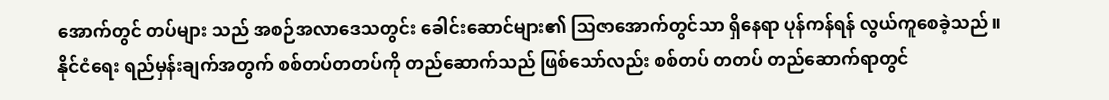အောက်တွင် တပ်များ သည် အစဉ်အလာဒေသတွင်း ခေါင်းဆောင်များ၏ သြဇာအောက်တွင်သာ ရှိနေရာ ပုန်ကန်ရန် လွယ်ကူစေခဲ့သည်။
နိုင်ငံရေး ရည်မှန်းချက်အတွက် စစ်တပ်တတပ်ကို တည်ဆောက်သည် ဖြစ်သော်လည်း စစ်တပ် တတပ် တည်ဆောက်ရာတွင်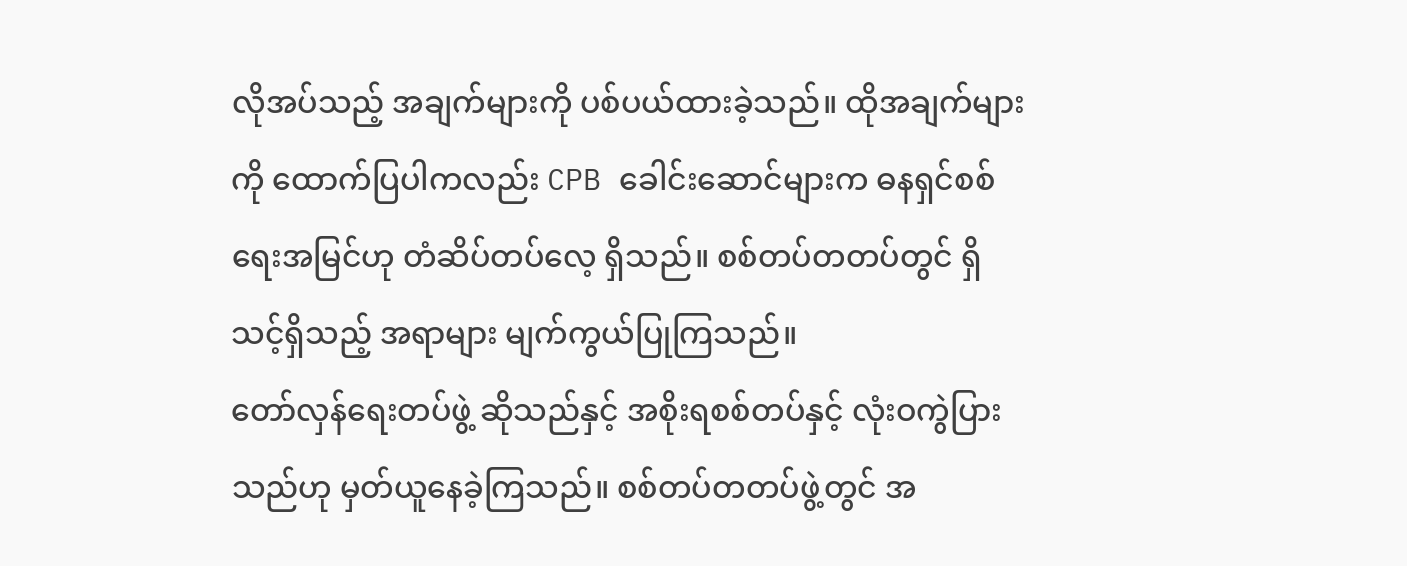လိုအပ်သည့် အချက်များကို ပစ်ပယ်ထားခဲ့သည်။ ထိုအချက်များ ကို ထောက်ပြပါကလည်း CPB ခေါင်းဆောင်များက ဓနရှင်စစ်ရေးအမြင်ဟု တံဆိပ်တပ်လေ့ ရှိသည်။ စစ်တပ်တတပ်တွင် ရှိသင့်ရှိသည့် အရာများ မျက်ကွယ်ပြုကြသည်။
တော်လှန်ရေးတပ်ဖွဲ့ ဆိုသည်နှင့် အစိုးရစစ်တပ်နှင့် လုံးဝကွဲပြားသည်ဟု မှတ်ယူနေခဲ့ကြသည်။ စစ်တပ်တတပ်ဖွဲ့တွင် အ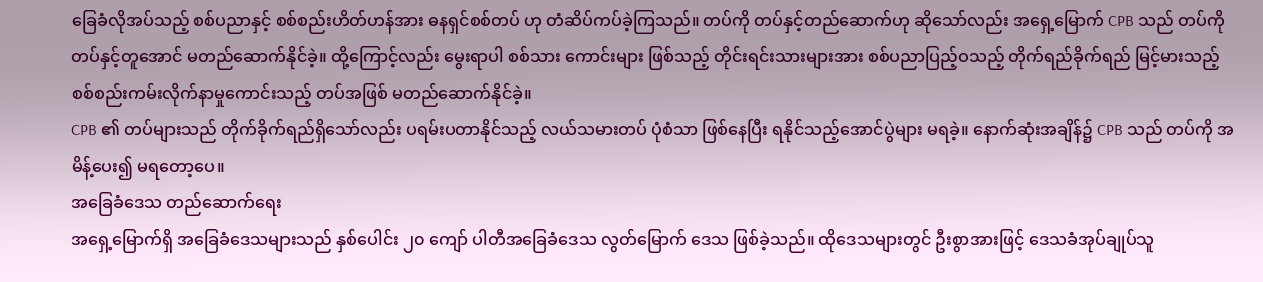ခြေခံလိုအပ်သည့် စစ်ပညာနှင့် စစ်စည်းဟိတ်ဟန်အား ဓနရှင်စစ်တပ် ဟု တံဆိပ်ကပ်ခဲ့ကြသည်။ တပ်ကို တပ်နှင့်တည်ဆောက်ဟု ဆိုသော်လည်း အရှေ့မြောက် CPB သည် တပ်ကိုတပ်နှင့်တူအောင် မတည်ဆောက်နိုင်ခဲ့။ ထို့ကြောင့်လည်း မွေးရာပါ စစ်သား ကောင်းများ ဖြစ်သည့် တိုင်းရင်းသားများအား စစ်ပညာပြည့်ဝသည့် တိုက်ရည်ခိုက်ရည် မြင့်မားသည့် စစ်စည်းကမ်းလိုက်နာမှုကောင်းသည့် တပ်အဖြစ် မတည်ဆောက်နိုင်ခဲ့။
CPB ၏ တပ်များသည် တိုက်ခိုက်ရည်ရှိသော်လည်း ပရမ်းပတာနိုင်သည့် လယ်သမားတပ် ပုံစံသာ ဖြစ်နေပြီး ရနိုင်သည့်အောင်ပွဲများ မရခဲ့။ နောက်ဆုံးအချိန်၌ CPB သည် တပ်ကို အမိန့်ပေး၍ မရတော့ပေ။
အခြေခံဒေသ တည်ဆောက်ရေး
အရှေ့မြောက်ရှိ အခြေခံဒေသများသည် နှစ်ပေါင်း ၂၀ ကျော် ပါတီအခြေခံဒေသ လွတ်မြောက် ဒေသ ဖြစ်ခဲ့သည်။ ထိုဒေသများတွင် ဦးစွာအားဖြင့် ဒေသခံအုပ်ချုပ်သူ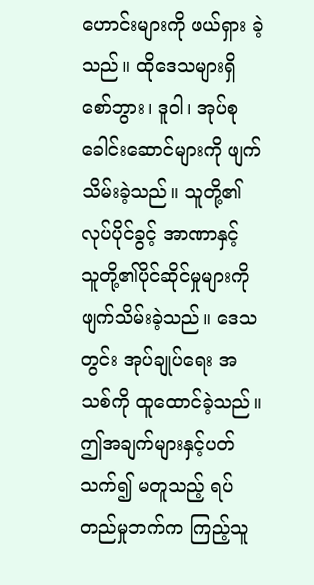ဟောင်းများကို ဖယ်ရှား ခဲ့သည်။ ထိုဒေသများရှိ စော်ဘွား၊ ဒူဝါ၊ အုပ်စုခေါင်းဆောင်များကို ဖျက်သိမ်းခဲ့သည်။ သူတို့၏ လုပ်ပိုင်ခွင့် အာဏာနှင့် သူတို့၏ပိုင်ဆိုင်မှုများကို ဖျက်သိမ်းခဲ့သည်။ ဒေသတွင်း အုပ်ချုပ်ရေး အသစ်ကို ထူထောင်ခဲ့သည်။ ဤအချက်များနှင့်ပတ်သက်၍ မတူသည့် ရပ်တည်မှုဘက်က ကြည့်သူ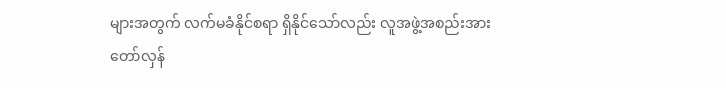များအတွက် လက်မခံနိုင်စရာ ရှိနိုင်သော်လည်း လူအဖွဲ့အစည်းအား တော်လှန်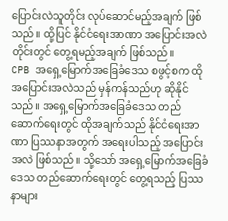ပြောင်းလဲသူတိုင်း လုပ်ဆောင်မည့်အချက် ဖြစ်သည်။ ထို့ပြင် နိုင်ငံရေးအာဏာ အပြောင်းအလဲ တိုင်းတွင် တွေ့ရမည့်အချက် ဖြစ်သည်။
CPB အရှေ့မြောက်အခြေခံဒေသ စဖွင့်စက ထိုအပြောင်းအလဲသည် မှန်ကန်သည်ဟု ဆိုနိုင် သည်။ အရှေ့မြောက်အခြေခံဒေသ တည်ဆောက်ရေးတွင် ထိုအချက်သည် နိုင်ငံရေးအာဏာ ပြဿနာအတွက် အရေးပါသည့် အပြောင်းအလဲ ဖြစ်သည်။ သို့သော် အရှေ့မြောက်အခြေခံဒေသ တည်ဆောက်ရေးတွင် တွေ့ရသည့် ပြဿနာများ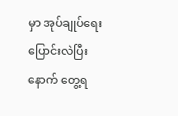မှာ အုပ်ချုပ်ရေး ပြောင်းလဲပြီးနောက် တွေ့ရ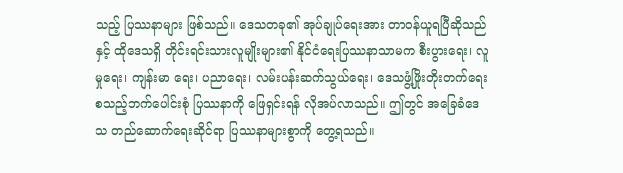သည့် ပြဿနာများ ဖြစ်သည်။ ဒေသတခု၏ အုပ်ချုပ်ရေးအား တာဝန်ယူရပြီဆိုသည်နှင့် ထိုဒေသရှိ တိုင်းရင်းသားလူမျိုးများ၏ နိုင်ငံရေးပြဿနာသာမက စီးပွားရေး၊ လူမှုရေး၊ ကျန်းမာ ရေး၊ ပညာရေး၊ လမ်းပန်းဆက်သွယ်ရေး၊ ဒေသဖွံ့ဖြိုးတိုးတက်ရေး စသည့်ဘက်ပေါင်းစုံ ပြဿနာကို ဖြေရှင်းရန် လိုအပ်လာသည်။ ဤတွင် အခြေခံဒေသ တည်ဆောက်ရေးဆိုင်ရာ ပြဿနာများစွာကို တွေ့ရသည်။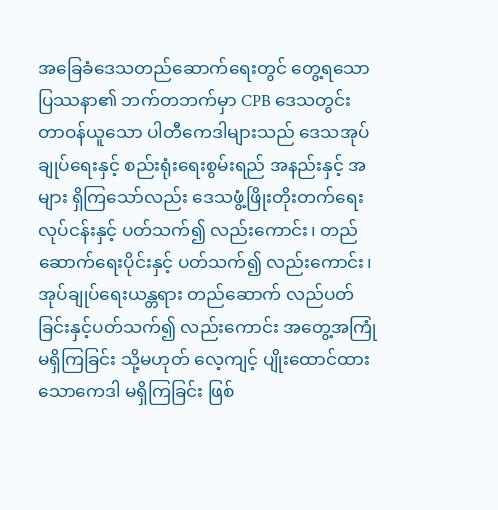အခြေခံဒေသတည်ဆောက်ရေးတွင် တွေ့ရသော ပြဿနာ၏ ဘက်တဘက်မှာ CPB ဒေသတွင်း တာဝန်ယူသော ပါတီကေဒါများသည် ဒေသအုပ်ချုပ်ရေးနှင့် စည်းရုံးရေးစွမ်းရည် အနည်းနှင့် အများ ရှိကြသော်လည်း ဒေသဖွံ့ဖြိုးတိုးတက်ရေးလုပ်ငန်းနှင့် ပတ်သက်၍ လည်းကောင်း၊ တည်ဆောက်ရေးပိုင်းနှင့် ပတ်သက်၍ လည်းကောင်း၊ အုပ်ချုပ်ရေးယန္တရား တည်ဆောက် လည်ပတ်ခြင်းနှင့်ပတ်သက်၍ လည်းကောင်း အတွေ့အကြုံမရှိကြခြင်း သို့မဟုတ် လေ့ကျင့် ပျိုးထောင်ထားသောကေဒါ မရှိကြခြင်း ဖြစ်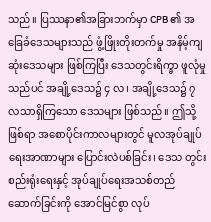သည်။ ပြဿနာ၏အခြားဘက်မှာ CPB ၏ အခြေခံဒေသများသည် ဖွံ့ဖြိုးတိုးတက်မှု အနိမ့်ကျဆုံးဒေသများ ဖြစ်ကြပြီး ဒေသတွင်းရိက္ခာ ဖူလုံမှုသည်ပင် အချို့ဒေသ၌ ၄ လ၊ အချို့ဒေသ၌ ၇ လသာရှိကြသော ဒေသများ ဖြစ်သည်။ ဤသို့ဖြစ်ရာ အစောပိုင်းကာလများတွင် မူလအုပ်ချုပ်ရေးအာဏာများ ပြောင်းလဲပစ်ခြင်း၊ ဒေသ တွင်း စည်းရုံးရေးနှင့် အုပ်ချုပ်ရေးအသစ်တည်ဆောက်ခြင်းကို အောင်မြင်စွာ လုပ်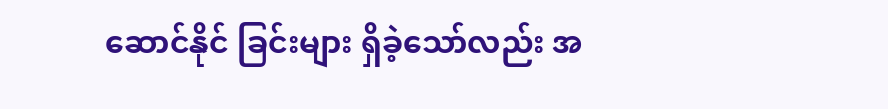ဆောင်နိုင် ခြင်းများ ရှိခဲ့သော်လည်း အ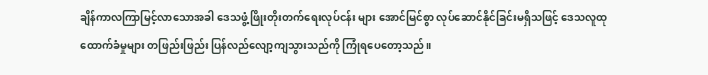ချိန်ကာလကြာမြင့်လာသောအခါ ဒေသဖွံ့ဖြိုးတိုးတက်ရေးလုပ်ငန်း များ အောင်မြင်စွာ လုပ်ဆောင်နိုင်ခြင်းမရှိသဖြင့် ဒေသလူထုထောက်ခံမှုများ တဖြည်းဖြည်း ပြန်လည်လျော့ကျသွားသည်ကို ကြုံရပေတော့သည်။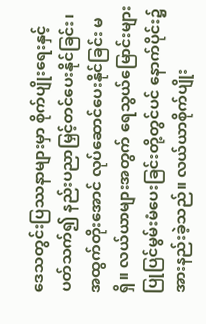ဒေသတွင်းပြဿနာများမှာ စိုက်ပျိုးရေးနှင့် ပတ်သက်၍ နည်းပညာမြှင့်တင်ပေးနိုင်ခြင်း၊ အထွက်တိုးအောင် လုပ်ဆောင်ပေးနိုင်ခြင်း မရှိ။ လယ်ယာများအတွက် ရေသွယ်မြောင်းများ ပြုပြင်မွမ်းမံပေးခြင်းတို့တွင်ပင် နောက်ပိုင်း၌ အားနည်းခဲ့သည်။ လယ်ယာစိုက်ပျိုး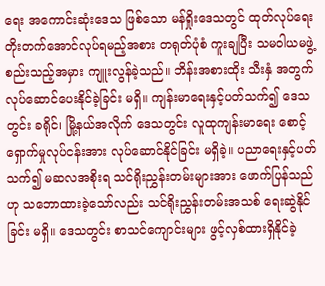ရေး အကောင်းဆုံးဒေသ ဖြစ်သော မန်ရှိုးဒေသတွင် ထုတ်လုပ်ရေး တိုးတက်အောင်လုပ်ရမည့်အစား တရုတ်ပုံစံ ကူးချပြီး သမဝါယမဖွဲ့စည်းသည့်အမှား ကျူးလွန်ခဲ့သည်။ ဘိန်းအစားထိုး သီးနှံ အတွက် လုပ်ဆောင်ပေးနိုင်ခဲ့ခြင်း မရှိ။ ကျန်းမာရေးနှင့်ပတ်သက်၍ ဒေသတွင်း ခရိုင်၊ မြို့နယ်အလိုက် ဒေသတွင်း လူထုကျန်းမာရေး စောင့်ရှောက်မှုလုပ်ငန်းအား လုပ်ဆောင်နိုင်ခြင်း မရှိခဲ့။ ပညာရေးနှင့်ပတ်သက်၍ မဆလအစိုးရ သင်ရိုးညွှန်းတမ်းများအား ဖောက်ပြန်သည်ဟု သဘောထားခဲ့သော်လည်း သင်ရိုးညွှန်းတမ်းအသစ် ရေးဆွဲနိုင်ခြင်း မရှိ။ ဒေသတွင်း စာသင်ကျောင်းများ ဖွင့်လှစ်ထားရှိနိုင်ခဲ့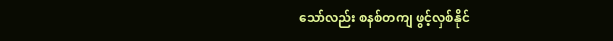သော်လည်း စနစ်တကျ ဖွင့်လှစ်နိုင်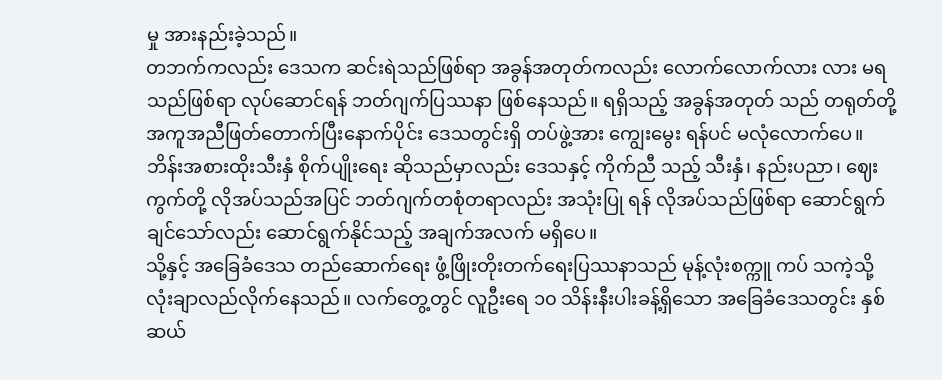မှု အားနည်းခဲ့သည်။
တဘက်ကလည်း ဒေသက ဆင်းရဲသည်ဖြစ်ရာ အခွန်အတုတ်ကလည်း လောက်လောက်လား လား မရသည်ဖြစ်ရာ လုပ်ဆောင်ရန် ဘတ်ဂျက်ပြဿနာ ဖြစ်နေသည်။ ရရှိသည့် အခွန်အတုတ် သည် တရုတ်တို့ အကူအညီဖြတ်တောက်ပြီးနောက်ပိုင်း ဒေသတွင်းရှိ တပ်ဖွဲ့အား ကျွေးမွေး ရန်ပင် မလုံလောက်ပေ။ ဘိန်းအစားထိုးသီးနှံ စိုက်ပျိုးရေး ဆိုသည်မှာလည်း ဒေသနှင့် ကိုက်ညီ သည့် သီးနှံ၊ နည်းပညာ၊ ဈေးကွက်တို့ လိုအပ်သည်အပြင် ဘတ်ဂျက်တစုံတရာလည်း အသုံးပြု ရန် လိုအပ်သည်ဖြစ်ရာ ဆောင်ရွက်ချင်သော်လည်း ဆောင်ရွက်နိုင်သည့် အချက်အလက် မရှိပေ။
သို့နှင့် အခြေခံဒေသ တည်ဆောက်ရေး ဖွံ့ဖြိုးတိုးတက်ရေးပြဿနာသည် မုန့်လုံးစက္ကူ ကပ် သကဲ့သို့ လုံးချာလည်လိုက်နေသည်။ လက်တွေ့တွင် လူဦးရေ ၁၀ သိန်းနီးပါးခန့်ရှိသော အခြေခံဒေသတွင်း နှစ်ဆယ်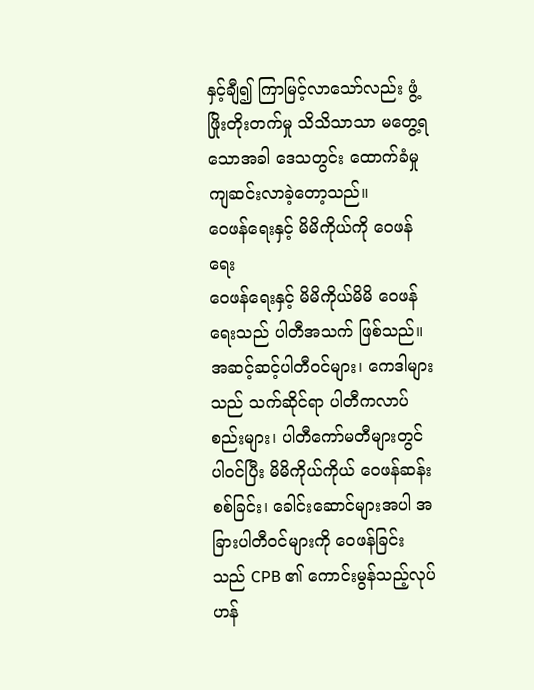နှင့်ချီ၍ ကြာမြင့်လာသော်လည်း ဖွံ့ဖြိုးတိုးတက်မှု သိသိသာသာ မတွေ့ရသောအခါ ဒေသတွင်း ထောက်ခံမှု ကျဆင်းလာခဲ့တော့သည်။
ဝေဖန်ရေးနှင့် မိမိကိုယ်ကို ဝေဖန်ရေး
ဝေဖန်ရေးနှင့် မိမိကိုယ်မိမိ ဝေဖန်ရေးသည် ပါတီအသက် ဖြစ်သည်။ အဆင့်ဆင့်ပါတီဝင်များ၊ ကေဒါများသည် သက်ဆိုင်ရာ ပါတီကလာပ်စည်းများ၊ ပါတီကော်မတီများတွင် ပါဝင်ပြီး မိမိကိုယ်ကိုယ် ဝေဖန်ဆန်းစစ်ခြင်း၊ ခေါင်းဆောင်များအပါ အခြားပါတီဝင်များကို ဝေဖန်ခြင်း သည် CPB ၏ ကောင်းမွန်သည့်လုပ်ဟန်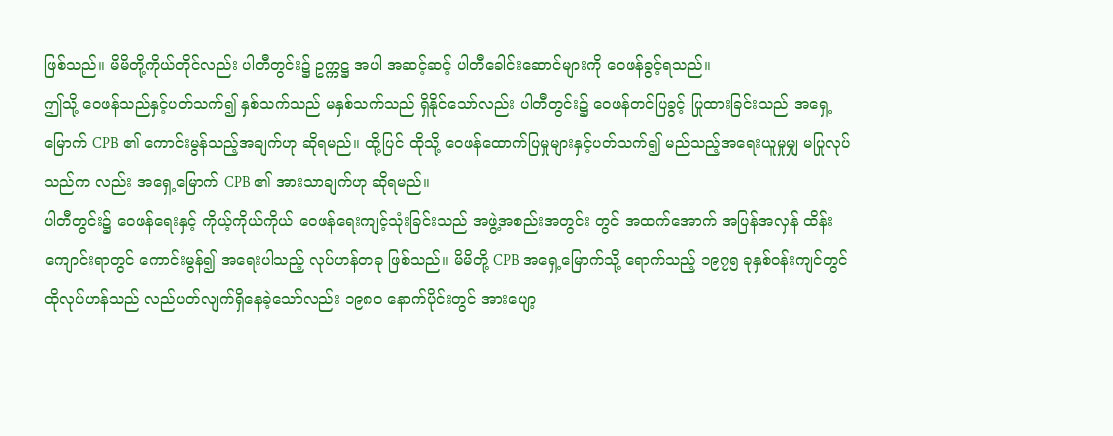ဖြစ်သည်။ မိမိတို့ကိုယ်တိုင်လည်း ပါတီတွင်း၌ ဥက္ကဋ္ဌ အပါ အဆင့်ဆင့် ပါတီခေါင်းဆောင်များကို ဝေဖန်ခွင့်ရသည်။
ဤသို့ ဝေဖန်သည်နှင့်ပတ်သက်၍ နှစ်သက်သည် မနှစ်သက်သည် ရှိနိုင်သော်လည်း ပါတီတွင်း၌ ဝေဖန်တင်ပြခွင့် ပြုထားခြင်းသည် အရှေ့မြောက် CPB ၏ ကောင်းမွန်သည့်အချက်ဟု ဆိုရမည်။ ထို့ပြင် ထိုသို့ ဝေဖန်ထောက်ပြမှုများနှင့်ပတ်သက်၍ မည်သည့်အရေးယူမှုမျှ မပြုလုပ်သည်က လည်း အရှေ့မြောက် CPB ၏ အားသာချက်ဟု ဆိုရမည်။
ပါတီတွင်း၌ ဝေဖန်ရေးနှင့် ကိုယ့်ကိုယ်ကိုယ် ဝေဖန်ရေးကျင့်သုံးခြင်းသည် အဖွဲ့အစည်းအတွင်း တွင် အထက်အောက် အပြန်အလှန် ထိန်းကျောင်းရာတွင် ကောင်းမွန်၍ အရေးပါသည့် လုပ်ဟန်တခု ဖြစ်သည်။ မိမိတို့ CPB အရှေ့မြောက်သို့ ရောက်သည့် ၁၉၇၅ ခုနှစ်ဝန်းကျင်တွင် ထိုလုပ်ဟန်သည် လည်ပတ်လျက်ရှိနေခဲ့သော်လည်း ၁၉၈၀ နောက်ပိုင်းတွင် အားပျော့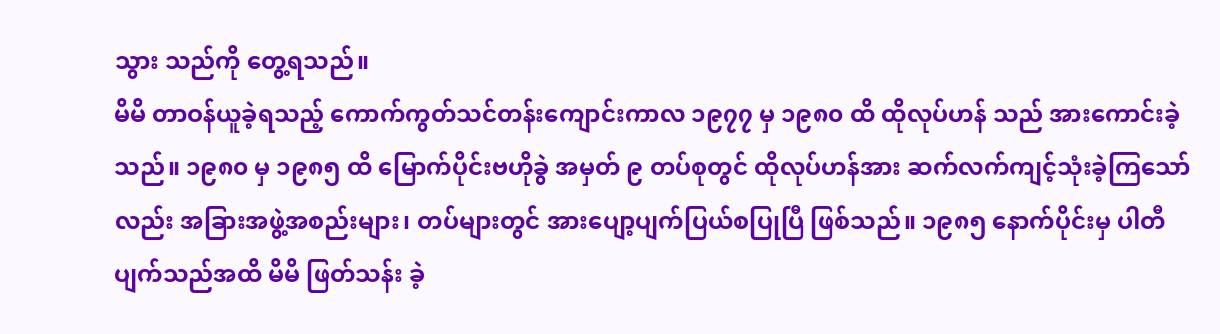သွား သည်ကို တွေ့ရသည်။
မိမိ တာဝန်ယူခဲ့ရသည့် ကောက်ကွတ်သင်တန်းကျောင်းကာလ ၁၉၇၇ မှ ၁၉၈၀ ထိ ထိုလုပ်ဟန် သည် အားကောင်းခဲ့သည်။ ၁၉၈၀ မှ ၁၉၈၅ ထိ မြောက်ပိုင်းဗဟိုခွဲ အမှတ် ၉ တပ်စုတွင် ထိုလုပ်ဟန်အား ဆက်လက်ကျင့်သုံးခဲ့ကြသော်လည်း အခြားအဖွဲ့အစည်းများ၊ တပ်များတွင် အားပျော့ပျက်ပြယ်စပြုပြီ ဖြစ်သည်။ ၁၉၈၅ နောက်ပိုင်းမှ ပါတီပျက်သည်အထိ မိမိ ဖြတ်သန်း ခဲ့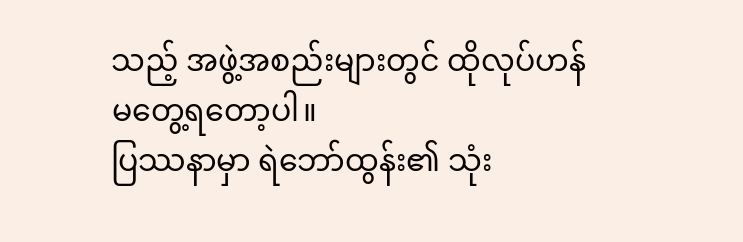သည့် အဖွဲ့အစည်းများတွင် ထိုလုပ်ဟန် မတွေ့ရတော့ပါ။
ပြဿနာမှာ ရဲဘော်ထွန်း၏ သုံး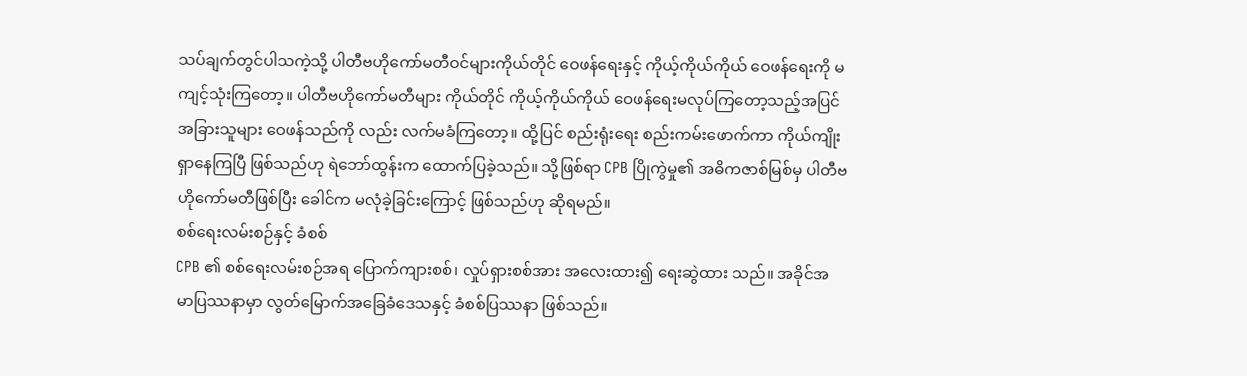သပ်ချက်တွင်ပါသကဲ့သို့ ပါတီဗဟိုကော်မတီဝင်များကိုယ်တိုင် ဝေဖန်ရေးနှင့် ကိုယ့်ကိုယ်ကိုယ် ဝေဖန်ရေးကို မကျင့်သုံးကြတော့။ ပါတီဗဟိုကော်မတီများ ကိုယ်တိုင် ကိုယ့်ကိုယ်ကိုယ် ဝေဖန်ရေးမလုပ်ကြတော့သည့်အပြင် အခြားသူများ ဝေဖန်သည်ကို လည်း လက်မခံကြတော့။ ထို့ပြင် စည်းရုံးရေး စည်းကမ်းဖောက်ကာ ကိုယ်ကျိုးရှာနေကြပြီ ဖြစ်သည်ဟု ရဲဘော်ထွန်းက ထောက်ပြခဲ့သည်။ သို့ဖြစ်ရာ CPB ပြိုကွဲမှု၏ အဓိကဇာစ်မြစ်မှ ပါတီဗဟိုကော်မတီဖြစ်ပြီး ခေါင်က မလုံခဲ့ခြင်းကြောင့် ဖြစ်သည်ဟု ဆိုရမည်။
စစ်ရေးလမ်းစဉ်နှင့် ခံစစ်
CPB ၏ စစ်ရေးလမ်းစဉ်အရ ပြောက်ကျားစစ်၊ လှုပ်ရှားစစ်အား အလေးထား၍ ရေးဆွဲထား သည်။ အခိုင်အမာပြဿနာမှာ လွတ်မြောက်အခြေခံဒေသနှင့် ခံစစ်ပြဿနာ ဖြစ်သည်။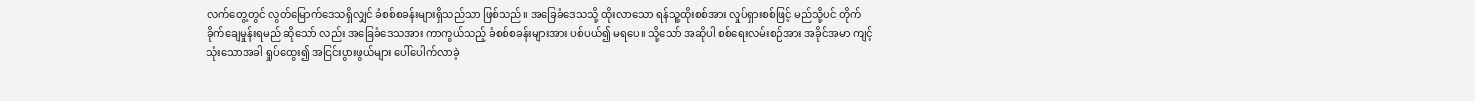လက်တွေ့တွင် လွတ်မြောက်ဒေသရှိလျှင် ခံစစ်စခန်းများရှိသည်သာ ဖြစ်သည်။ အခြေခံဒေသသို့ ထိုးလာသော ရန်သူ့ထိုးစစ်အား လှုပ်ရှားစစ်ဖြင့် မည်သို့ပင် တိုက်ခိုက်ချေမှုန်းရမည် ဆိုသော် လည်း အခြေခံဒေသအား ကာကွယ်သည့် ခံစစ်စခန်းများအား ပစ်ပယ်၍ မရပေ။ သို့သော် အဆိုပါ စစ်ရေးလမ်းစဉ်အား အခိုင်အမာ ကျင့်သုံးသောအခါ ရှုပ်ထွေး၍ အငြင်းပွားဖွယ်များ ပေါ်ပေါက်လာခဲ့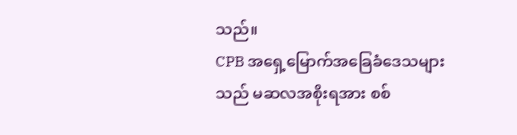သည်။
CPB အရှေ့မြောက်အခြေခံဒေသများသည် မဆလအစိုးရအား စစ်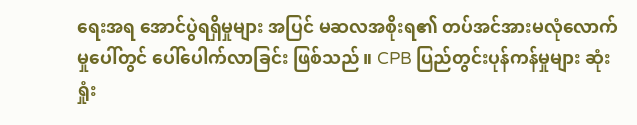ရေးအရ အောင်ပွဲရရှိမှုများ အပြင် မဆလအစိုးရ၏ တပ်အင်အားမလုံလောက်မှုပေါ်တွင် ပေါ်ပေါက်လာခြင်း ဖြစ်သည်။ CPB ပြည်တွင်းပုန်ကန်မှုများ ဆုံးရှုံး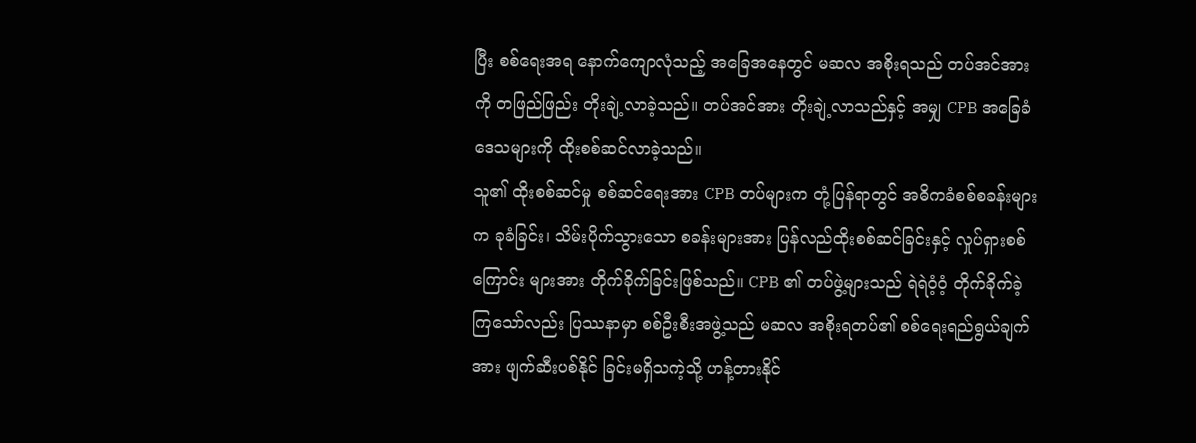ပြီး စစ်ရေးအရ နောက်ကျောလုံသည့် အခြေအနေတွင် မဆလ အစိုးရသည် တပ်အင်အားကို တဖြည်ဖြည်း တိုးချဲ့လာခဲ့သည်။ တပ်အင်အား တိုးချဲ့လာသည်နှင့် အမျှ CPB အခြေခံဒေသများကို ထိုးစစ်ဆင်လာခဲ့သည်။
သူ၏ ထိုးစစ်ဆင်မှု စစ်ဆင်ရေးအား CPB တပ်များက တုံ့ပြန်ရာတွင် အဓိကခံစစ်စခန်းများက ခုခံခြင်း၊ သိမ်းပိုက်သွားသော စခန်းများအား ပြန်လည်ထိုးစစ်ဆင်ခြင်းနှင့် လှုပ်ရှားစစ်ကြောင်း များအား တိုက်ခိုက်ခြင်းဖြစ်သည်။ CPB ၏ တပ်ဖွဲ့များသည် ရဲရဲဝံ့ဝံ့ တိုက်ခိုက်ခဲ့ကြသော်လည်း ပြဿနာမှာ စစ်ဦးစီးအဖွဲ့သည် မဆလ အစိုးရတပ်၏ စစ်ရေးရည်ရွယ်ချက်အား ဖျက်ဆီးပစ်နိုင် ခြင်းမရှိသကဲ့သို့ ဟန့်တားနိုင်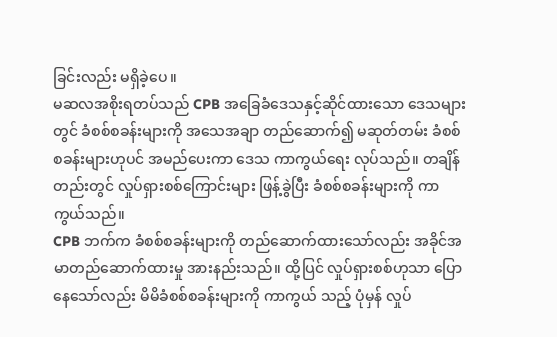ခြင်းလည်း မရှိခဲ့ပေ။
မဆလအစိုးရတပ်သည် CPB အခြေခံဒေသနှင့်ဆိုင်ထားသော ဒေသများတွင် ခံစစ်စခန်းများကို အသေအချာ တည်ဆောက်၍ မဆုတ်တမ်း ခံစစ်စခန်းများဟုပင် အမည်ပေးကာ ဒေသ ကာကွယ်ရေး လုပ်သည်။ တချိန်တည်းတွင် လှုပ်ရှားစစ်ကြောင်းများ ဖြန့်ခွဲပြီး ခံစစ်စခန်းများကို ကာကွယ်သည်။
CPB ဘက်က ခံစစ်စခန်းများကို တည်ဆောက်ထားသော်လည်း အခိုင်အမာတည်ဆောက်ထားမှု အားနည်းသည်။ ထို့ပြင် လှုပ်ရှားစစ်ဟုသာ ပြောနေသော်လည်း မိမိခံစစ်စခန်းများကို ကာကွယ် သည့် ပုံမှန် လှုပ်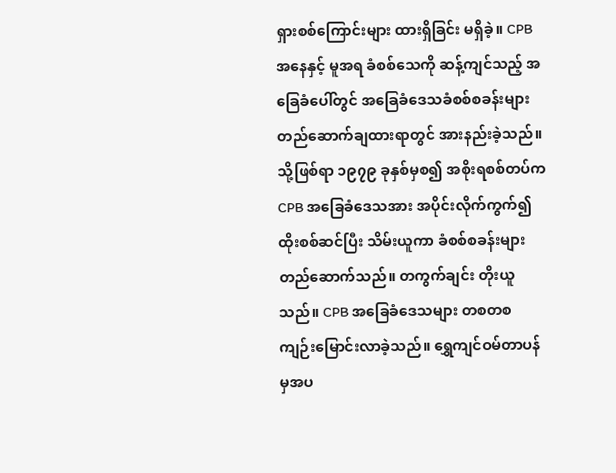ရှားစစ်ကြောင်းများ ထားရှိခြင်း မရှိခဲ့။ CPB အနေနှင့် မူအရ ခံစစ်သေကို ဆန့်ကျင်သည့် အခြေခံပေါ်တွင် အခြေခံဒေသခံစစ်စခန်းများ တည်ဆောက်ချထားရာတွင် အားနည်းခဲ့သည်။
သို့ဖြစ်ရာ ၁၉၇၉ ခုနှစ်မှစ၍ အစိုးရစစ်တပ်က CPB အခြေခံဒေသအား အပိုင်းလိုက်ကွက်၍ ထိုးစစ်ဆင်ပြီး သိမ်းယူကာ ခံစစ်စခန်းများ တည်ဆောက်သည်။ တကွက်ချင်း တိုးယူသည်။ CPB အခြေခံဒေသများ တစတစ ကျဉ်းမြောင်းလာခဲ့သည်။ ရွှေကျင်ဝမ်တာပန်မှအပ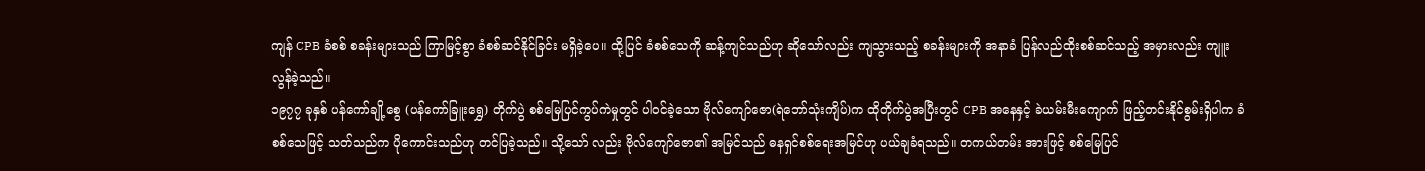ကျန် CPB ခံစစ် စခန်းများသည် ကြာမြင့်စွာ ခံစစ်ဆင်နိုင်ခြင်း မရှိခဲ့ပေ။ ထို့ပြင် ခံစစ်သေကို ဆန့်ကျင်သည်ဟု ဆိုသော်လည်း ကျသွားသည့် စခန်းများကို အနာခံ ပြန်လည်ထိုးစစ်ဆင်သည့် အမှားလည်း ကျူးလွန်ခဲ့သည်။
၁၉၇၇ ခုနှစ် ပန်ကော်ချို့စွေ (ပန်ကော်ခြူးရွှေ) တိုက်ပွဲ စစ်မြေပြင်ကွပ်ကဲမှုတွင် ပါဝင်ခဲ့သော ဗိုလ်ကျော်ဇော(ရဲဘော်သုံးကျိပ်)က ထိုတိုက်ပွဲအပြီးတွင် CPB အနေနှင့် ခဲယမ်းမီးကျောက် ဖြည့်တင်းနိုင်စွမ်းရှိပါက ခံစစ်သေဖြင့် သတ်သည်က ပိုကောင်းသည်ဟု တင်ပြခဲ့သည်။ သို့သော် လည်း ဗိုလ်ကျော်ဇော၏ အမြင်သည် ဓနရှင်စစ်ရေးအမြင်ဟု ပယ်ချခံရသည်။ တကယ်တမ်း အားဖြင့် စစ်မြေပြင်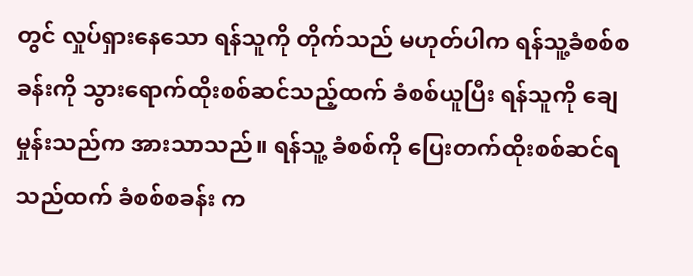တွင် လှုပ်ရှားနေသော ရန်သူကို တိုက်သည် မဟုတ်ပါက ရန်သူ့ခံစစ်စခန်းကို သွားရောက်ထိုးစစ်ဆင်သည့်ထက် ခံစစ်ယူပြီး ရန်သူကို ချေမှုန်းသည်က အားသာသည်။ ရန်သူ့ ခံစစ်ကို ပြေးတက်ထိုးစစ်ဆင်ရသည်ထက် ခံစစ်စခန်း က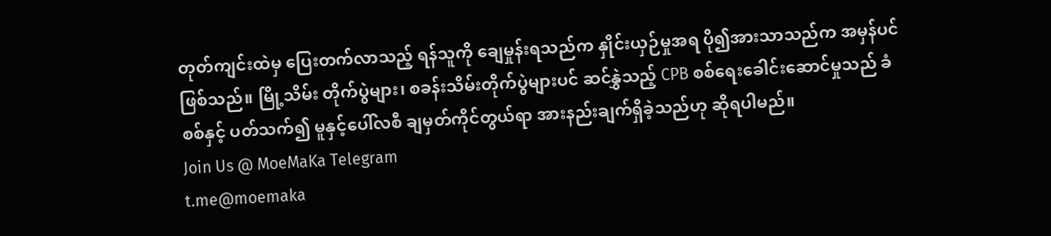တုတ်ကျင်းထဲမှ ပြေးတက်လာသည့် ရန်သူကို ချေမှုန်းရသည်က နှိုင်းယှဉ်မှုအရ ပို၍အားသာသည်က အမှန်ပင် ဖြစ်သည်။ မြို့သိမ်း တိုက်ပွဲများ၊ စခန်းသိမ်းတိုက်ပွဲများပင် ဆင်နွှဲသည့် CPB စစ်ရေးခေါင်းဆောင်မှုသည် ခံစစ်နှင့် ပတ်သက်၍ မူနှင့်ပေါ်လစီ ချမှတ်ကိုင်တွယ်ရာ အားနည်းချက်ရှိခဲ့သည်ဟု ဆိုရပါမည်။
Join Us @ MoeMaKa Telegram
t.me@moemaka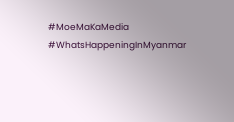#MoeMaKaMedia
#WhatsHappeningInMyanmar